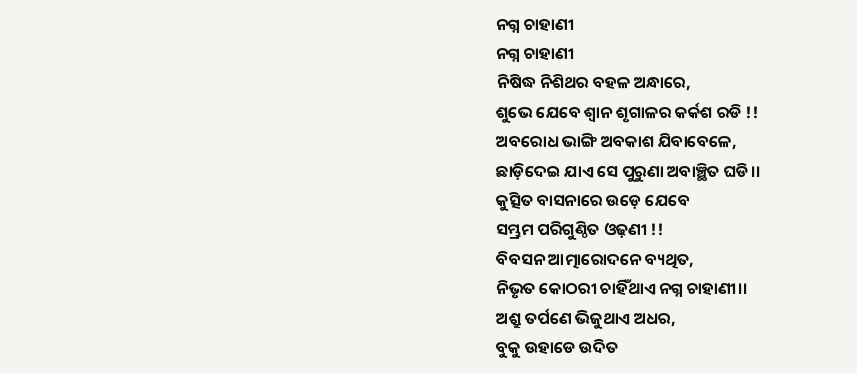ନଗ୍ନ ଚାହାଣୀ
ନଗ୍ନ ଚାହାଣୀ
ନିଷିଦ୍ଧ ନିଶିଥର ବହଳ ଅନ୍ଧାରେ,
ଶୁଭେ ଯେବେ ଶ୍ଵାନ ଶୃଗାଳର କର୍କଶ ରଡି !!
ଅବରୋଧ ଭାଙ୍ଗି ଅବକାଶ ଯିବାବେଳେ,
ଛାଡ଼ିଦେଇ ଯାଏ ସେ ପୁରୁଣା ଅବାଞ୍ଛିତ ଘଡି।।
କୁତ୍ସିତ ବାସନାରେ ଉଡ଼େ ଯେବେ
ସମ୍ଭ୍ରମ ପରିଗୁଣ୍ଠିତ ଓଢ଼ଣୀ !!
ବିବସନ ଆତ୍ମାରୋଦନେ ବ୍ୟଥିତ,
ନିଭୃତ କୋଠରୀ ଚାହିଁଥାଏ ନଗ୍ନ ଚାହାଣୀ।।
ଅଶ୍ରୁ ତର୍ପଣେ ଭିଜୁଥାଏ ଅଧର,
ବୁକୁ ଉହାଡେ ଉଦିତ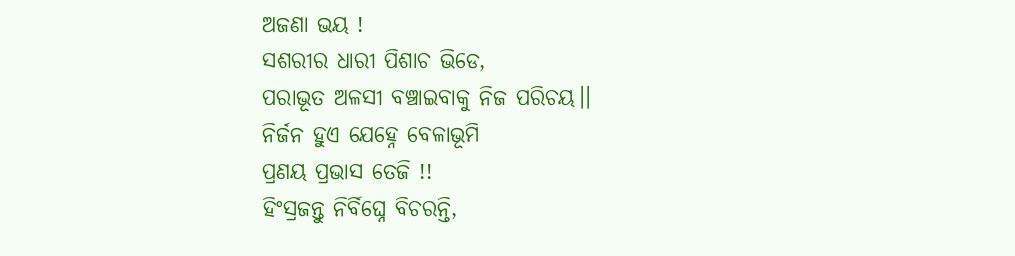ଅଜଣା ଭୟ !
ସଶରୀର ଧାରୀ ପିଶାଚ ଭିଡେ,
ପରାଭୂତ ଅଳସୀ ବଞ୍ଚାଇବାକୁ ନିଜ ପରିଚୟ।।
ନିର୍ଜନ ହୁଏ ଯେହ୍ନେ ବେଳାଭୂମି
ପ୍ରଣୟ ପ୍ରଭାସ ତେଜି !!
ହିଂସ୍ରଜନ୍ତୁ ନିର୍ବିଘ୍ନେ ବିଚରନ୍ତି,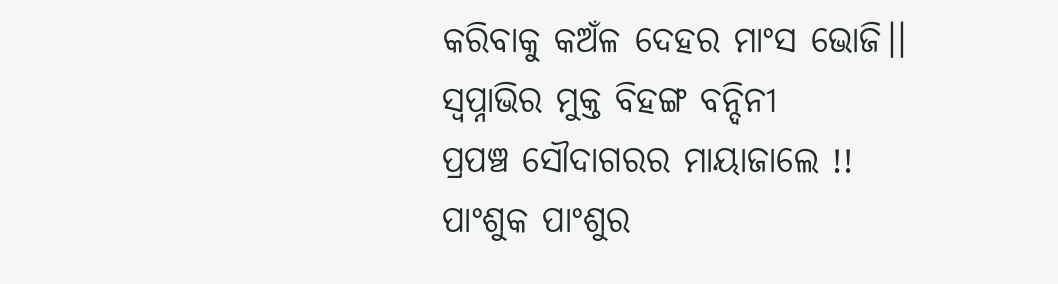କରିବାକୁ କଅଁଳ ଦେହର ମାଂସ ଭୋଜି।।
ସ୍ଵପ୍ନାଭିର ମୁକ୍ତ ବିହଙ୍ଗ ବନ୍ଦିନୀ
ପ୍ରପଞ୍ଚ ସୌଦାଗରର ମାୟାଜାଲେ !!
ପାଂଶୁକ ପାଂଶୁର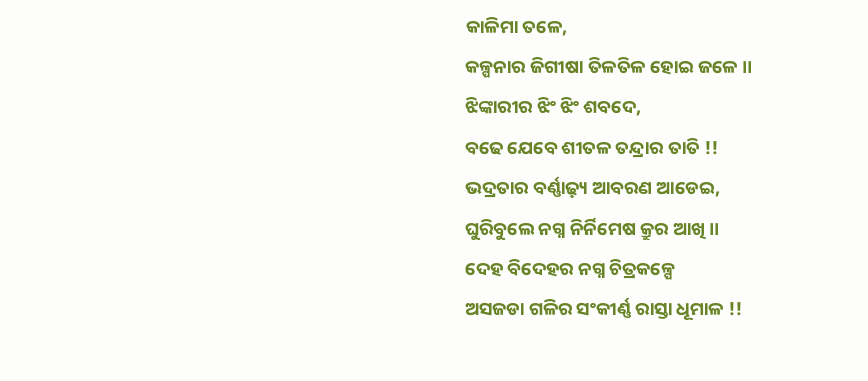କାଳିମା ତଳେ,
କଳ୍ପନାର ଜିଗୀଷା ତିଳତିଳ ହୋଇ ଜଳେ ।।
ଝିଙ୍କାରୀର ଝିଂ ଝିଂ ଶବଦେ,
ବଢେ ଯେବେ ଶୀତଳ ତନ୍ଦ୍ରାର ତାତି !!
ଭଦ୍ରତାର ବର୍ଣ୍ଣାଢ଼୍ୟ ଆବରଣ ଆଡେଇ,
ଘୁରିବୁଲେ ନଗ୍ନ ନିର୍ନିମେଷ କ୍ରୁର ଆଖି ।।
ଦେହ ବିଦେହର ନଗ୍ନ ଚିତ୍ରକଳ୍ପେ
ଅସଜଡା ଗଳିର ସଂକୀର୍ଣ୍ଣ ରାସ୍ତା ଧୂମାଳ !!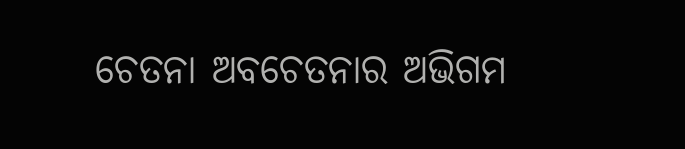ଚେତନା ଅବଚେତନାର ଅଭିଗମ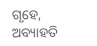ଗୃହେ,
ଅବ୍ୟାହତି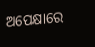ଅପେକ୍ଷାରେ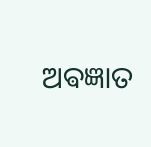ଅଵଜ୍ଞାତ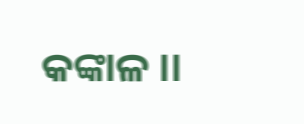କଙ୍କାଳ ।।